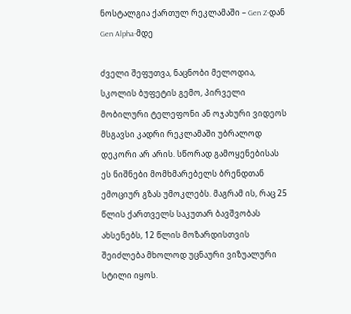ნოსტალგია ქართულ რეკლამაში – Gen Z-დან Gen Alpha-მდე

ძველი შეფუთვა, ნაცნობი მელოდია, სკოლის ბუფეტის გემო, პირველი მობილური ტელეფონი ან ოჯახური ვიდეოს მსგავსი კადრი რეკლამაში უბრალოდ დეკორი არ არის. სწორად გამოყენებისას ეს ნიშნები მომხმარებელს ბრენდთან ემოციურ გზას უმოკლებს. მაგრამ ის, რაც 25 წლის ქართველს საკუთარ ბავშვობას ახსენებს, 12 წლის მოზარდისთვის შეიძლება მხოლოდ უცნაური ვიზუალური სტილი იყოს.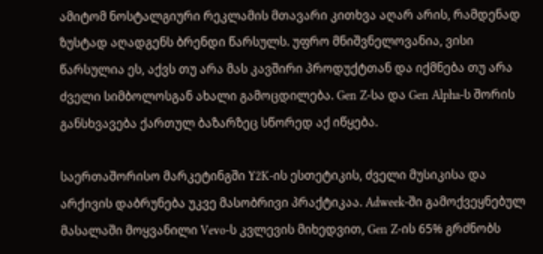ამიტომ ნოსტალგიური რეკლამის მთავარი კითხვა აღარ არის, რამდენად ზუსტად აღადგენს ბრენდი წარსულს. უფრო მნიშვნელოვანია, ვისი წარსულია ეს, აქვს თუ არა მას კავშირი პროდუქტთან და იქმნება თუ არა ძველი სიმბოლოსგან ახალი გამოცდილება. Gen Z-სა და Gen Alpha-ს შორის განსხვავება ქართულ ბაზარზეც სწორედ აქ იწყება.

საერთაშორისო მარკეტინგში Y2K-ის ესთეტიკის, ძველი მუსიკისა და არქივის დაბრუნება უკვე მასობრივი პრაქტიკაა. Adweek-ში გამოქვეყნებულ მასალაში მოყვანილი Vevo-ს კვლევის მიხედვით, Gen Z-ის 65% გრძნობს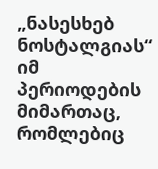„ნასესხებ ნოსტალგიას“ იმ პერიოდების მიმართაც, რომლებიც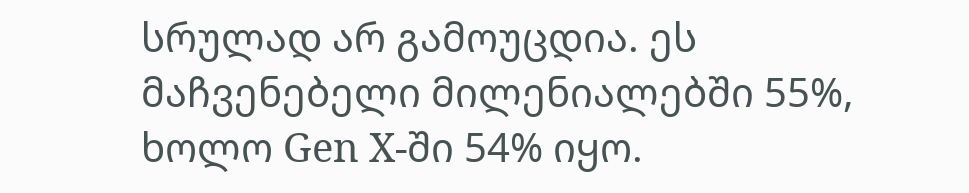სრულად არ გამოუცდია. ეს მაჩვენებელი მილენიალებში 55%, ხოლო Gen X-ში 54% იყო.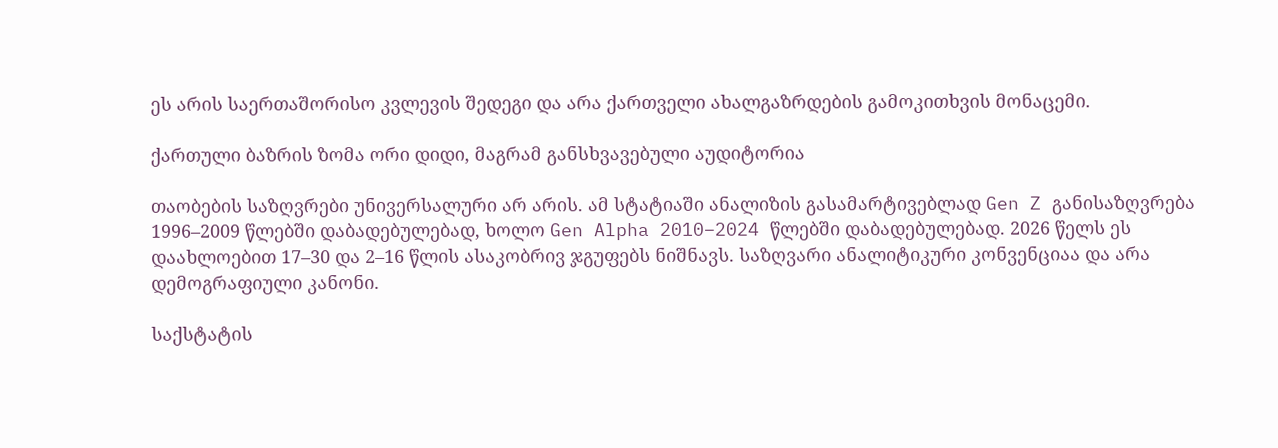ეს არის საერთაშორისო კვლევის შედეგი და არა ქართველი ახალგაზრდების გამოკითხვის მონაცემი.

ქართული ბაზრის ზომა ორი დიდი, მაგრამ განსხვავებული აუდიტორია

თაობების საზღვრები უნივერსალური არ არის. ამ სტატიაში ანალიზის გასამარტივებლად Gen Z განისაზღვრება 1996–2009 წლებში დაბადებულებად, ხოლო Gen Alpha 2010–2024 წლებში დაბადებულებად. 2026 წელს ეს დაახლოებით 17–30 და 2–16 წლის ასაკობრივ ჯგუფებს ნიშნავს. საზღვარი ანალიტიკური კონვენციაა და არა დემოგრაფიული კანონი.

საქსტატის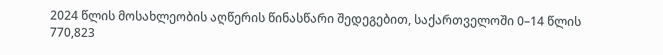2024 წლის მოსახლეობის აღწერის წინასწარი შედეგებით, საქართველოში 0–14 წლის 770,823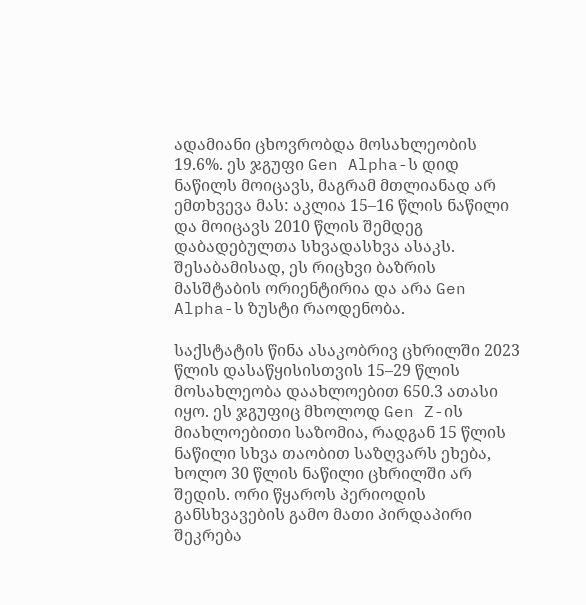ადამიანი ცხოვრობდა მოსახლეობის 19.6%. ეს ჯგუფი Gen Alpha-ს დიდ ნაწილს მოიცავს, მაგრამ მთლიანად არ ემთხვევა მას: აკლია 15–16 წლის ნაწილი და მოიცავს 2010 წლის შემდეგ დაბადებულთა სხვადასხვა ასაკს. შესაბამისად, ეს რიცხვი ბაზრის მასშტაბის ორიენტირია და არა Gen Alpha-ს ზუსტი რაოდენობა.

საქსტატის წინა ასაკობრივ ცხრილში 2023 წლის დასაწყისისთვის 15–29 წლის მოსახლეობა დაახლოებით 650.3 ათასი იყო. ეს ჯგუფიც მხოლოდ Gen Z-ის მიახლოებითი საზომია, რადგან 15 წლის ნაწილი სხვა თაობით საზღვარს ეხება, ხოლო 30 წლის ნაწილი ცხრილში არ შედის. ორი წყაროს პერიოდის განსხვავების გამო მათი პირდაპირი შეკრება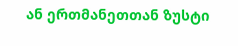ან ერთმანეთთან ზუსტი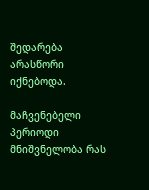შედარება არასწორი იქნებოდა.

მაჩვენებელი პერიოდი მნიშვნელობა რას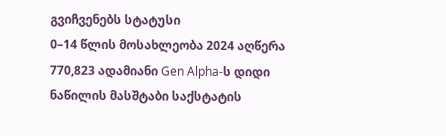გვიჩვენებს სტატუსი
0–14 წლის მოსახლეობა 2024 აღწერა 770,823 ადამიანი Gen Alpha-ს დიდი ნაწილის მასშტაბი საქსტატის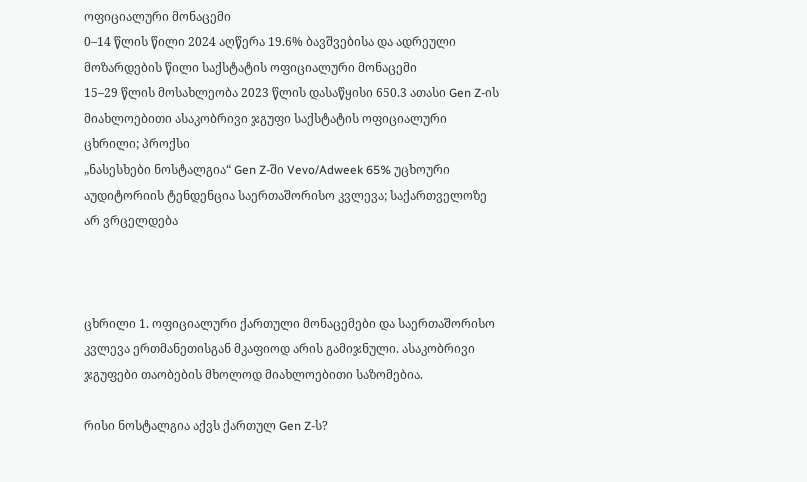ოფიციალური მონაცემი
0–14 წლის წილი 2024 აღწერა 19.6% ბავშვებისა და ადრეული მოზარდების წილი საქსტატის ოფიციალური მონაცემი
15–29 წლის მოსახლეობა 2023 წლის დასაწყისი 650.3 ათასი Gen Z-ის მიახლოებითი ასაკობრივი ჯგუფი საქსტატის ოფიციალური ცხრილი; პროქსი
„ნასესხები ნოსტალგია“ Gen Z-ში Vevo/Adweek 65% უცხოური აუდიტორიის ტენდენცია საერთაშორისო კვლევა; საქართველოზე არ ვრცელდება



ცხრილი 1. ოფიციალური ქართული მონაცემები და საერთაშორისო კვლევა ერთმანეთისგან მკაფიოდ არის გამიჯნული. ასაკობრივი ჯგუფები თაობების მხოლოდ მიახლოებითი საზომებია.

რისი ნოსტალგია აქვს ქართულ Gen Z-ს?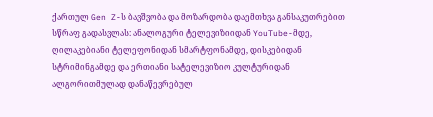ქართულ Gen Z-ს ბავშვობა და მოზარდობა დაემთხვა განსაკუთრებით სწრაფ გადასვლას: ანალოგური ტელევიზიიდან YouTube-მდე, ღილაკებიანი ტელეფონიდან სმარტფონამდე, დისკებიდან სტრიმინგამდე და ერთიანი სატელევიზიო კულტურიდან ალგორითმულად დანაწევრებულ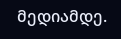მედიამდე.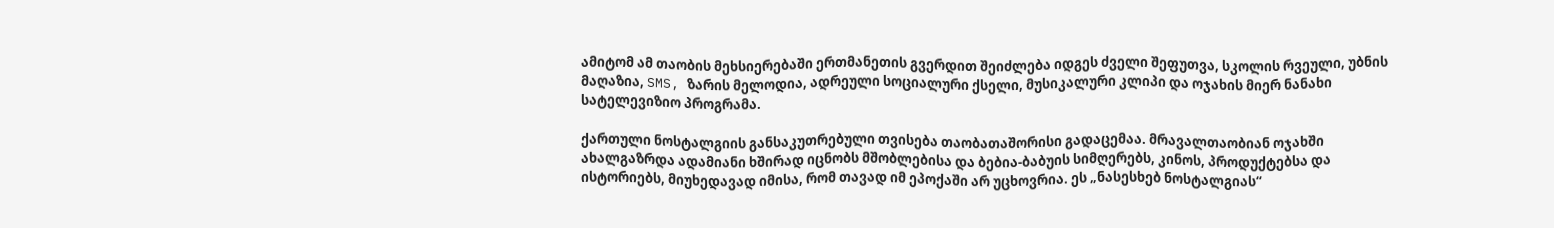ამიტომ ამ თაობის მეხსიერებაში ერთმანეთის გვერდით შეიძლება იდგეს ძველი შეფუთვა, სკოლის რვეული, უბნის მაღაზია, SMS, ზარის მელოდია, ადრეული სოციალური ქსელი, მუსიკალური კლიპი და ოჯახის მიერ ნანახი სატელევიზიო პროგრამა.

ქართული ნოსტალგიის განსაკუთრებული თვისება თაობათაშორისი გადაცემაა. მრავალთაობიან ოჯახში ახალგაზრდა ადამიანი ხშირად იცნობს მშობლებისა და ბებია-ბაბუის სიმღერებს, კინოს, პროდუქტებსა და ისტორიებს, მიუხედავად იმისა, რომ თავად იმ ეპოქაში არ უცხოვრია. ეს „ნასესხებ ნოსტალგიას“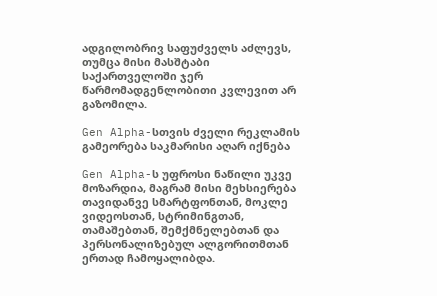ადგილობრივ საფუძველს აძლევს, თუმცა მისი მასშტაბი საქართველოში ჯერ წარმომადგენლობითი კვლევით არ გაზომილა.

Gen Alpha-სთვის ძველი რეკლამის გამეორება საკმარისი აღარ იქნება

Gen Alpha-ს უფროსი ნაწილი უკვე მოზარდია, მაგრამ მისი მეხსიერება თავიდანვე სმარტფონთან, მოკლე ვიდეოსთან, სტრიმინგთან, თამაშებთან, შემქმნელებთან და პერსონალიზებულ ალგორითმთან ერთად ჩამოყალიბდა.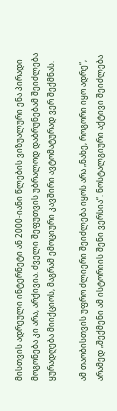მისთვის ადრეული ინტერნეტი ან 2000-იანი წლების ვიზუალური ენა პირადი მოგონება კი არა, არქივია. ძველი შეფუთვის უბრალოდ დაბრუნებამ შეიძლება ყურადღება მიიქციოს, მაგრამ ემოციური კავშირი ავტომატურად ვერ შექმნას.

ამ თაობისთვის უფრო ძლიერი შეიძლება იყოს არა „ნახე, როგორი იყო ადრე“, არამედ „შექმენი ამ ისტორიის შენი ვერსია“. ნოსტალგიური აქტივი შეიძლება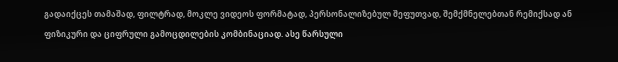გადაიქცეს თამაშად, ფილტრად, მოკლე ვიდეოს ფორმატად, პერსონალიზებულ შეფუთვად, შემქმნელებთან რემიქსად ან ფიზიკური და ციფრული გამოცდილების კომბინაციად. ასე წარსული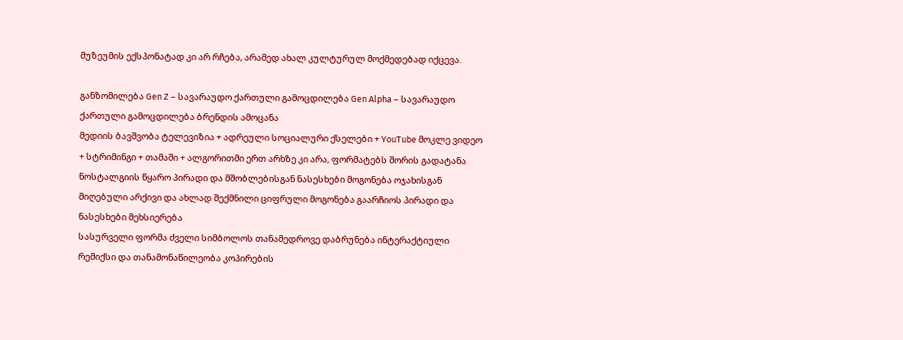მუზეუმის ექსპონატად კი არ რჩება, არამედ ახალ კულტურულ მოქმედებად იქცევა.

განზომილება Gen Z – სავარაუდო ქართული გამოცდილება Gen Alpha – სავარაუდო ქართული გამოცდილება ბრენდის ამოცანა
მედიის ბავშვობა ტელევიზია + ადრეული სოციალური ქსელები + YouTube მოკლე ვიდეო + სტრიმინგი + თამაში + ალგორითმი ერთ არხზე კი არა, ფორმატებს შორის გადატანა
ნოსტალგიის წყარო პირადი და მშობლებისგან ნასესხები მოგონება ოჯახისგან მიღებული არქივი და ახლად შექმნილი ციფრული მოგონება გაარჩიოს პირადი და ნასესხები მეხსიერება
სასურველი ფორმა ძველი სიმბოლოს თანამედროვე დაბრუნება ინტერაქტიული რემიქსი და თანამონაწილეობა კოპირების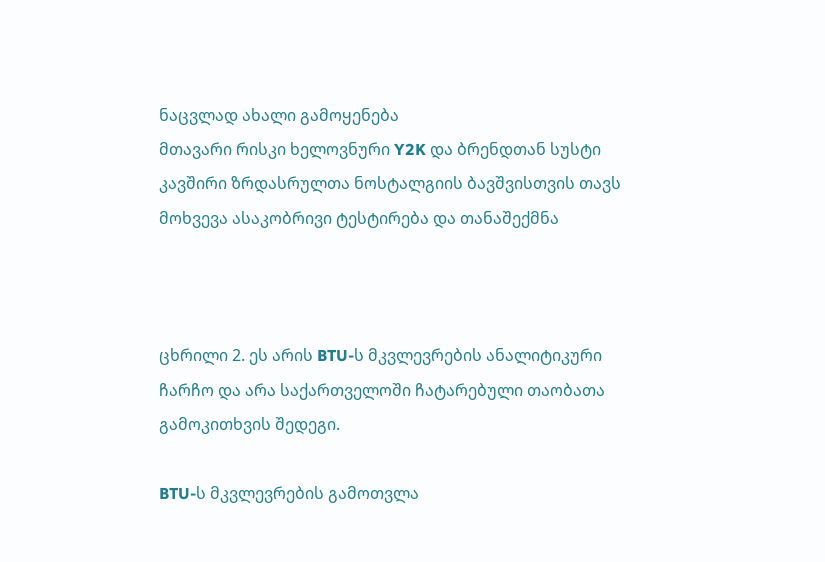ნაცვლად ახალი გამოყენება
მთავარი რისკი ხელოვნური Y2K და ბრენდთან სუსტი კავშირი ზრდასრულთა ნოსტალგიის ბავშვისთვის თავს მოხვევა ასაკობრივი ტესტირება და თანაშექმნა



ცხრილი 2. ეს არის BTU-ს მკვლევრების ანალიტიკური ჩარჩო და არა საქართველოში ჩატარებული თაობათა გამოკითხვის შედეგი.

BTU-ს მკვლევრების გამოთვლა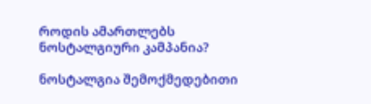როდის ამართლებს ნოსტალგიური კამპანია?

ნოსტალგია შემოქმედებითი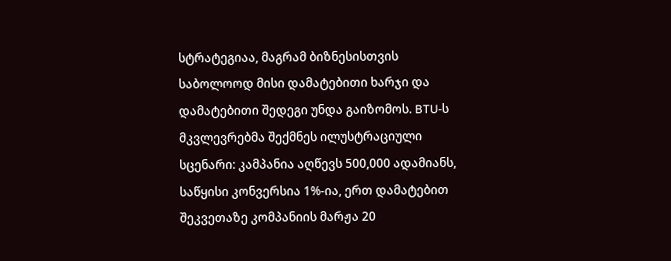სტრატეგიაა, მაგრამ ბიზნესისთვის საბოლოოდ მისი დამატებითი ხარჯი და დამატებითი შედეგი უნდა გაიზომოს. BTU-ს მკვლევრებმა შექმნეს ილუსტრაციული სცენარი: კამპანია აღწევს 500,000 ადამიანს, საწყისი კონვერსია 1%-ია, ერთ დამატებით შეკვეთაზე კომპანიის მარჟა 20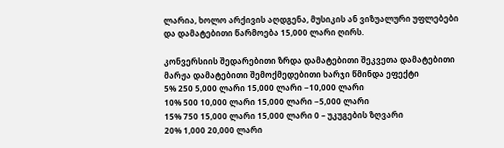ლარია, ხოლო არქივის აღდგენა, მუსიკის ან ვიზუალური უფლებები და დამატებითი წარმოება 15,000 ლარი ღირს.

კონვერსიის შედარებითი ზრდა დამატებითი შეკვეთა დამატებითი მარჟა დამატებითი შემოქმედებითი ხარჯი წმინდა ეფექტი
5% 250 5,000 ლარი 15,000 ლარი −10,000 ლარი
10% 500 10,000 ლარი 15,000 ლარი −5,000 ლარი
15% 750 15,000 ლარი 15,000 ლარი 0 – უკუგების ზღვარი
20% 1,000 20,000 ლარი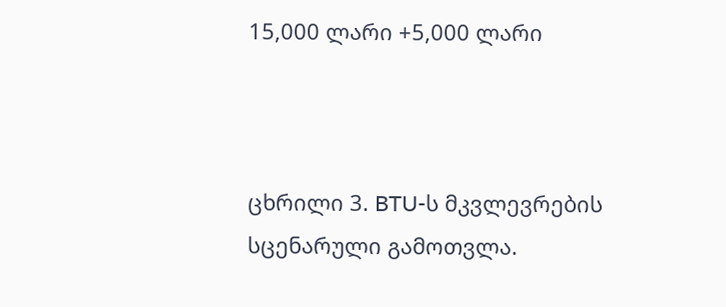15,000 ლარი +5,000 ლარი



ცხრილი 3. BTU-ს მკვლევრების სცენარული გამოთვლა.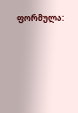ფორმულა: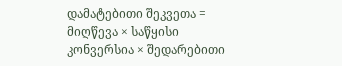დამატებითი შეკვეთა = მიღწევა × საწყისი კონვერსია × შედარებითი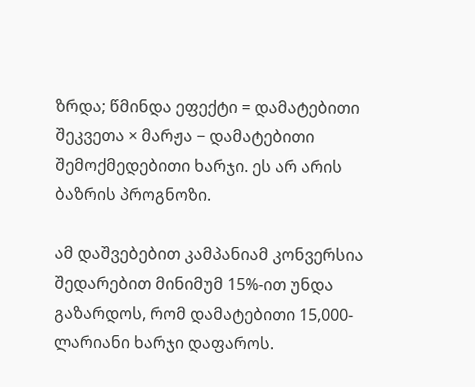ზრდა; წმინდა ეფექტი = დამატებითი შეკვეთა × მარჟა − დამატებითი შემოქმედებითი ხარჯი. ეს არ არის ბაზრის პროგნოზი.

ამ დაშვებებით კამპანიამ კონვერსია შედარებით მინიმუმ 15%-ით უნდა გაზარდოს, რომ დამატებითი 15,000-ლარიანი ხარჯი დაფაროს.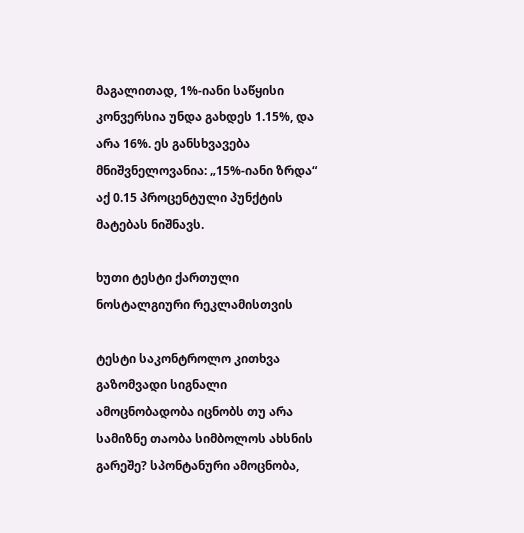მაგალითად, 1%-იანი საწყისი კონვერსია უნდა გახდეს 1.15%, და არა 16%. ეს განსხვავება მნიშვნელოვანია: „15%-იანი ზრდა“ აქ 0.15 პროცენტული პუნქტის მატებას ნიშნავს.

ხუთი ტესტი ქართული ნოსტალგიური რეკლამისთვის

ტესტი საკონტროლო კითხვა გაზომვადი სიგნალი
ამოცნობადობა იცნობს თუ არა სამიზნე თაობა სიმბოლოს ახსნის გარეშე? სპონტანური ამოცნობა,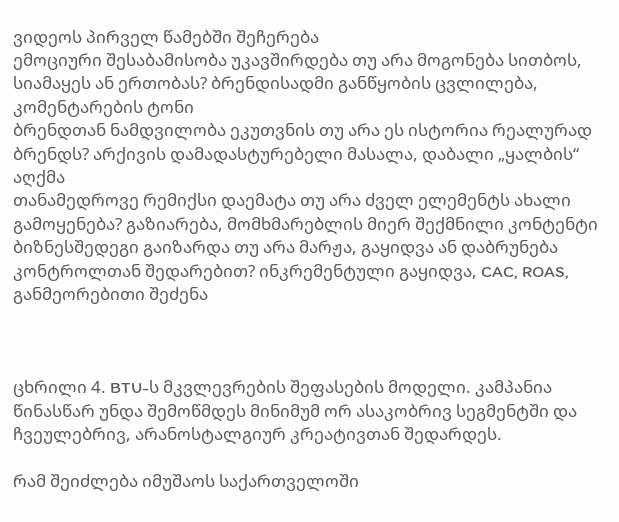ვიდეოს პირველ წამებში შეჩერება
ემოციური შესაბამისობა უკავშირდება თუ არა მოგონება სითბოს, სიამაყეს ან ერთობას? ბრენდისადმი განწყობის ცვლილება, კომენტარების ტონი
ბრენდთან ნამდვილობა ეკუთვნის თუ არა ეს ისტორია რეალურად ბრენდს? არქივის დამადასტურებელი მასალა, დაბალი „ყალბის“ აღქმა
თანამედროვე რემიქსი დაემატა თუ არა ძველ ელემენტს ახალი გამოყენება? გაზიარება, მომხმარებლის მიერ შექმნილი კონტენტი
ბიზნესშედეგი გაიზარდა თუ არა მარჟა, გაყიდვა ან დაბრუნება კონტროლთან შედარებით? ინკრემენტული გაყიდვა, CAC, ROAS, განმეორებითი შეძენა



ცხრილი 4. BTU-ს მკვლევრების შეფასების მოდელი. კამპანია წინასწარ უნდა შემოწმდეს მინიმუმ ორ ასაკობრივ სეგმენტში და ჩვეულებრივ, არანოსტალგიურ კრეატივთან შედარდეს.

რამ შეიძლება იმუშაოს საქართველოში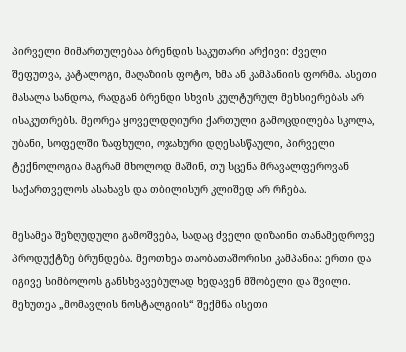პირველი მიმართულებაა ბრენდის საკუთარი არქივი: ძველი შეფუთვა, კატალოგი, მაღაზიის ფოტო, ხმა ან კამპანიის ფორმა. ასეთი მასალა სანდოა, რადგან ბრენდი სხვის კულტურულ მეხსიერებას არ ისაკუთრებს. მეორეა ყოველდღიური ქართული გამოცდილება სკოლა, უბანი, სოფელში ზაფხული, ოჯახური დღესასწაული, პირველი ტექნოლოგია მაგრამ მხოლოდ მაშინ, თუ სცენა მრავალფეროვან საქართველოს ასახავს და თბილისურ კლიშედ არ რჩება.

მესამეა შეზღუდული გამოშვება, სადაც ძველი დიზაინი თანამედროვე პროდუქტზე ბრუნდება. მეოთხეა თაობათაშორისი კამპანია: ერთი და იგივე სიმბოლოს განსხვავებულად ხედავენ მშობელი და შვილი. მეხუთეა „მომავლის ნოსტალგიის“ შექმნა ისეთი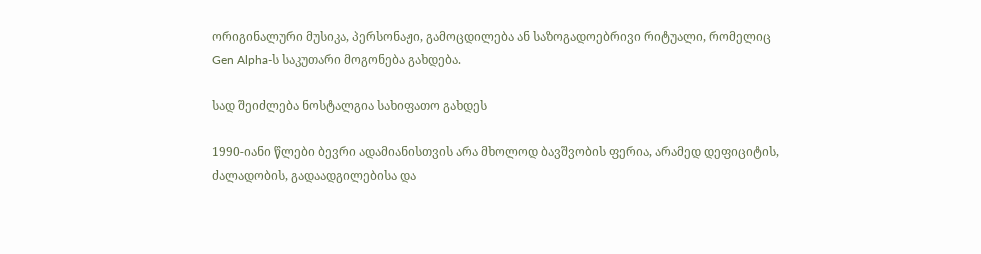ორიგინალური მუსიკა, პერსონაჟი, გამოცდილება ან საზოგადოებრივი რიტუალი, რომელიც Gen Alpha-ს საკუთარი მოგონება გახდება.

სად შეიძლება ნოსტალგია სახიფათო გახდეს

1990-იანი წლები ბევრი ადამიანისთვის არა მხოლოდ ბავშვობის ფერია, არამედ დეფიციტის, ძალადობის, გადაადგილებისა და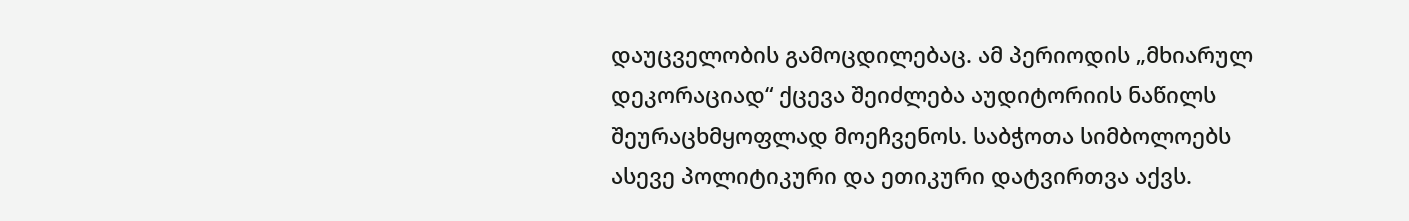დაუცველობის გამოცდილებაც. ამ პერიოდის „მხიარულ დეკორაციად“ ქცევა შეიძლება აუდიტორიის ნაწილს შეურაცხმყოფლად მოეჩვენოს. საბჭოთა სიმბოლოებს ასევე პოლიტიკური და ეთიკური დატვირთვა აქვს.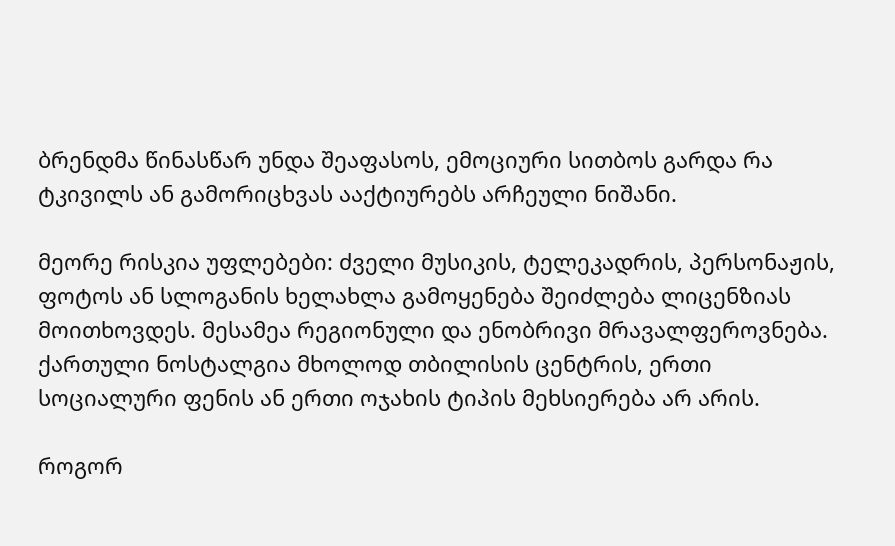ბრენდმა წინასწარ უნდა შეაფასოს, ემოციური სითბოს გარდა რა ტკივილს ან გამორიცხვას ააქტიურებს არჩეული ნიშანი.

მეორე რისკია უფლებები: ძველი მუსიკის, ტელეკადრის, პერსონაჟის, ფოტოს ან სლოგანის ხელახლა გამოყენება შეიძლება ლიცენზიას მოითხოვდეს. მესამეა რეგიონული და ენობრივი მრავალფეროვნება. ქართული ნოსტალგია მხოლოდ თბილისის ცენტრის, ერთი სოციალური ფენის ან ერთი ოჯახის ტიპის მეხსიერება არ არის.

როგორ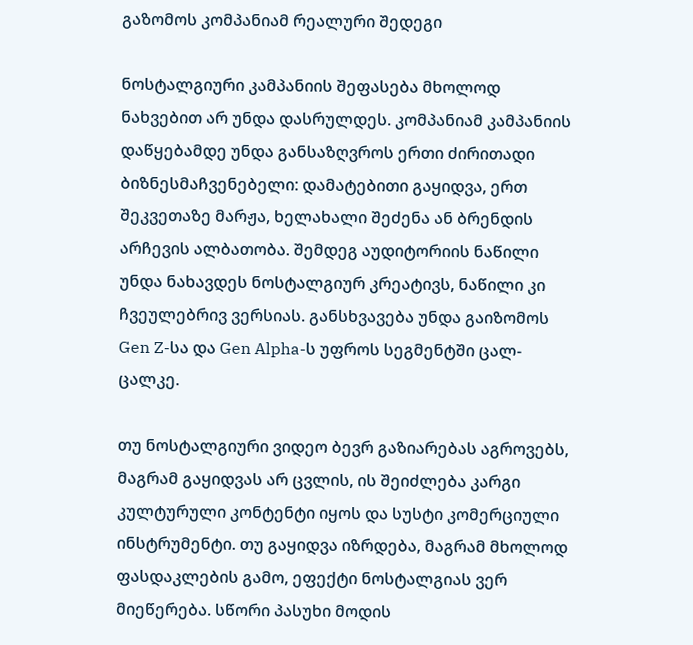გაზომოს კომპანიამ რეალური შედეგი

ნოსტალგიური კამპანიის შეფასება მხოლოდ ნახვებით არ უნდა დასრულდეს. კომპანიამ კამპანიის დაწყებამდე უნდა განსაზღვროს ერთი ძირითადი ბიზნესმაჩვენებელი: დამატებითი გაყიდვა, ერთ შეკვეთაზე მარჟა, ხელახალი შეძენა ან ბრენდის არჩევის ალბათობა. შემდეგ აუდიტორიის ნაწილი უნდა ნახავდეს ნოსტალგიურ კრეატივს, ნაწილი კი ჩვეულებრივ ვერსიას. განსხვავება უნდა გაიზომოს Gen Z-სა და Gen Alpha-ს უფროს სეგმენტში ცალ-ცალკე.

თუ ნოსტალგიური ვიდეო ბევრ გაზიარებას აგროვებს, მაგრამ გაყიდვას არ ცვლის, ის შეიძლება კარგი კულტურული კონტენტი იყოს და სუსტი კომერციული ინსტრუმენტი. თუ გაყიდვა იზრდება, მაგრამ მხოლოდ ფასდაკლების გამო, ეფექტი ნოსტალგიას ვერ მიეწერება. სწორი პასუხი მოდის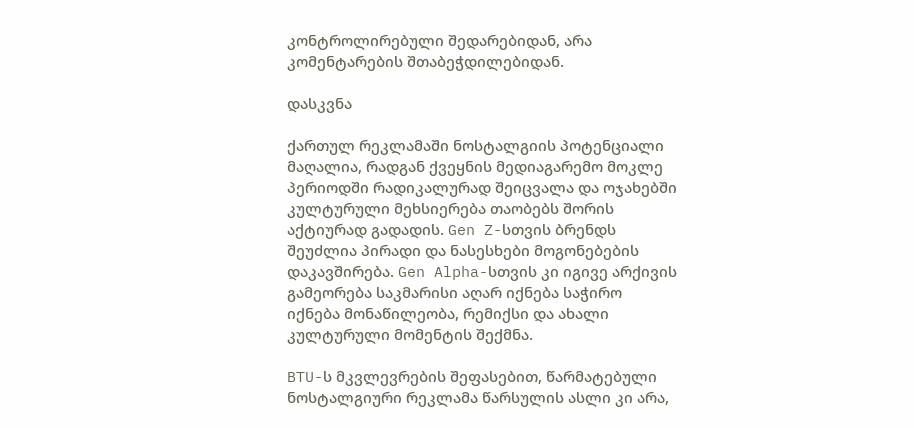კონტროლირებული შედარებიდან, არა კომენტარების შთაბეჭდილებიდან.

დასკვნა

ქართულ რეკლამაში ნოსტალგიის პოტენციალი მაღალია, რადგან ქვეყნის მედიაგარემო მოკლე პერიოდში რადიკალურად შეიცვალა და ოჯახებში კულტურული მეხსიერება თაობებს შორის აქტიურად გადადის. Gen Z-სთვის ბრენდს შეუძლია პირადი და ნასესხები მოგონებების დაკავშირება. Gen Alpha-სთვის კი იგივე არქივის გამეორება საკმარისი აღარ იქნება საჭირო იქნება მონაწილეობა, რემიქსი და ახალი კულტურული მომენტის შექმნა.

BTU-ს მკვლევრების შეფასებით, წარმატებული ნოსტალგიური რეკლამა წარსულის ასლი კი არა,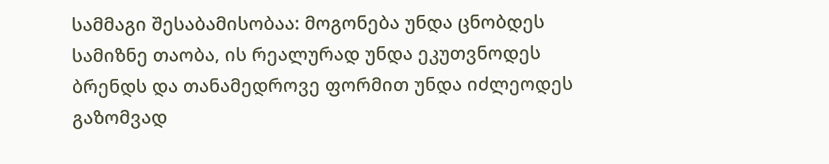სამმაგი შესაბამისობაა: მოგონება უნდა ცნობდეს სამიზნე თაობა, ის რეალურად უნდა ეკუთვნოდეს ბრენდს და თანამედროვე ფორმით უნდა იძლეოდეს გაზომვად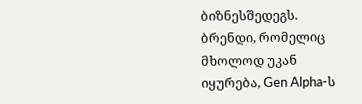ბიზნესშედეგს. ბრენდი, რომელიც მხოლოდ უკან იყურება, Gen Alpha-ს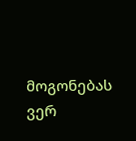მოგონებას ვერ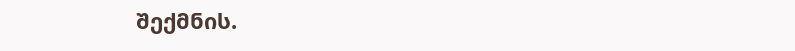შექმნის.